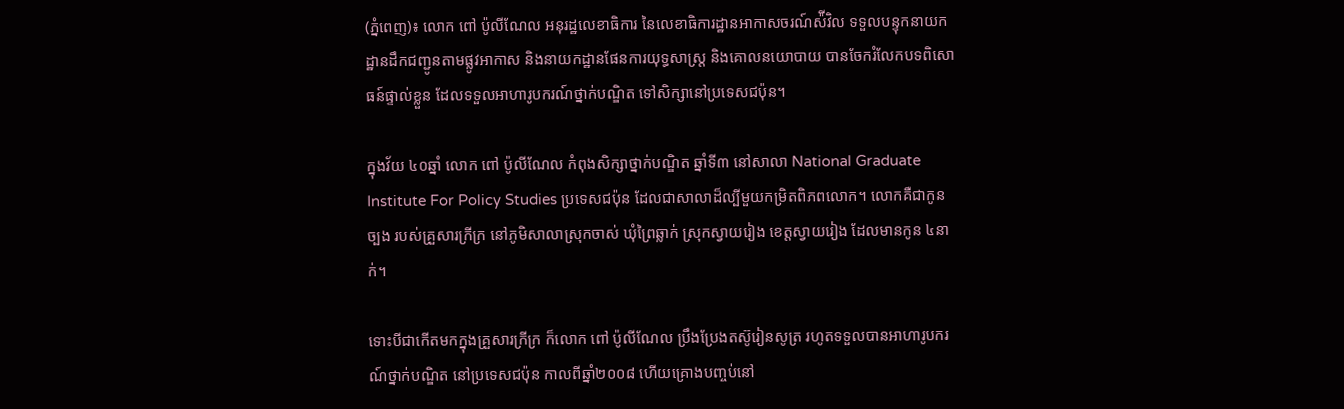(ភ្នំពេញ)៖ លោក ពៅ ប៉ូលីណែល អនុរដ្ឋលេខាធិការ នៃលេខាធិការដ្ឋានអាកាសចរណ៍ស៉ីវិល ទទួលបន្ទុកនាយកដ្ឋានដឹកជញ្ជូនតាមផ្លូវអាកាស និងនាយកដ្ឋានផែនការយុទ្ធសាស្ត្រ និងគោលនយោបាយ បានចែករំលែកបទពិសោធន៍ផ្ទាល់ខ្លួន ដែលទទួលអាហារូបករណ៍ថ្នាក់បណ្ឌិត ទៅសិក្សានៅប្រទេសជប៉ុន។

ក្នុងវ័យ ៤០ឆ្នាំ លោក ពៅ ប៉ូលីណែល កំពុងសិក្សាថ្នាក់បណ្ឌិត ឆ្នាំទី៣ នៅសាលា National Graduate Institute For Policy Studies ប្រទេសជប៉ុន ដែលជាសាលាដ៏ល្បីមួយកម្រិតពិភពលោក។ លោកគឺជាកូនច្បង របស់គ្រួសារក្រីក្រ នៅភូមិសាលាស្រុកចាស់ ឃុំព្រៃឆ្លាក់ ស្រុកស្វាយរៀង ខេត្តស្វាយរៀង ដែលមានកូន ៤នាក់។

ទោះបីជាកើតមកក្នុងគ្រួសារក្រីក្រ ក៏លោក ពៅ ប៉ូលីណែល ប្រឹងប្រែងតស៊ូរៀនសូត្រ រហូតទទួលបានអាហារូបករណ៍ថ្នាក់បណ្ឌិត នៅប្រទេសជប៉ុន កាលពីឆ្នាំ២០០៨ ហើយគ្រោងបញ្ចប់នៅ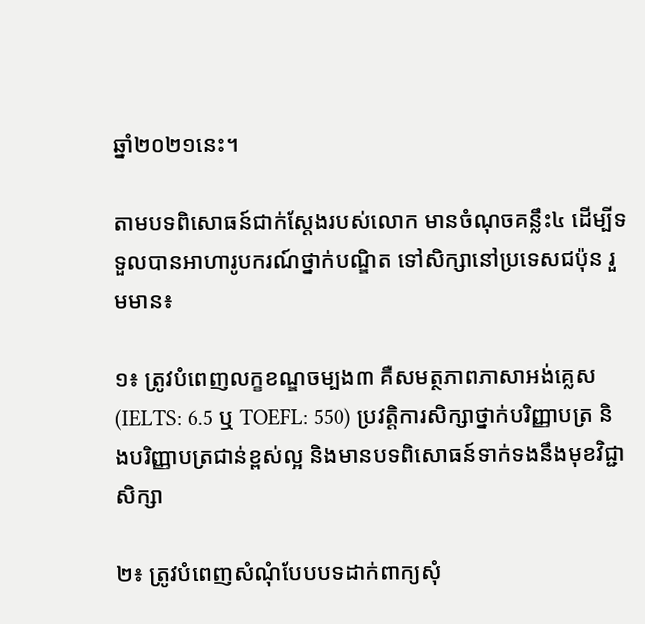ឆ្នាំ២០២១នេះ។

តាមបទពិសោធន៍ជាក់ស្តែងរបស់លោក មានចំណុចគន្លឹះ៤ ដើម្បីទទួលបានអាហារូបករណ៍ថ្នាក់បណ្ឌិត ទៅសិក្សានៅប្រទេសជប៉ុន រួមមាន៖

១៖ ត្រូវបំពេញលក្ខខណ្ឌចម្បង៣ គឺសមត្ថភាពភាសាអង់គ្លេស (IELTS: 6.5 ឬ TOEFL: 550) ប្រវត្តិការសិក្សាថ្នាក់បរិញ្ញាបត្រ និងបរិញ្ញាបត្រជាន់ខ្ពស់ល្អ និងមានបទពិសោធន៍ទាក់ទងនឹងមុខវិជ្ជាសិក្សា

២៖ ត្រូវបំពេញសំណុំបែបបទដាក់ពាក្យសុំ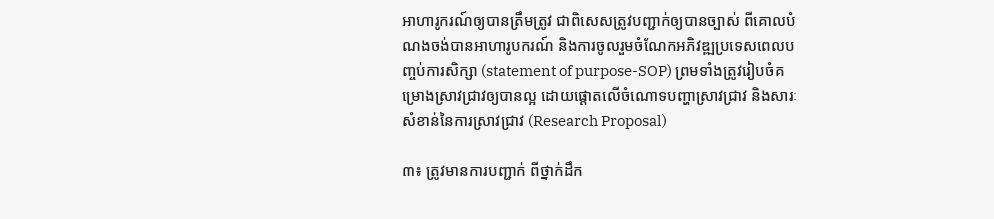អាហារូករណ៍ឲ្យបានត្រឹមត្រូវ ជាពិសេសត្រូវបញ្ជាក់ឲ្យបានច្បាស់ ពីគោលបំណងចង់បានអាហារូបករណ៍ និងការចូលរួមចំណែកអភិវឌ្ឍប្រទេសពេលបញ្ចប់ការសិក្សា (statement of purpose-SOP) ព្រមទាំងត្រូវរៀបចំគម្រោងស្រាវជ្រាវឲ្យបានល្អ ដោយផ្តោតលើចំណោទបញ្ហាស្រាវជ្រាវ និងសារៈសំខាន់នៃការស្រាវជ្រាវ (Research Proposal)

៣៖ ត្រូវមានការបញ្ជាក់ ពីថ្នាក់ដឹក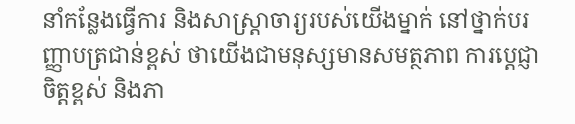នាំកន្លែងធ្វើការ និងសាស្រ្តាចារ្យរបស់យើងម្នាក់ នៅថ្នាក់បរញ្ញាបត្រជាន់ខ្ពស់ ថាយើងជាមនុស្សមានសមត្ថភាព ការប្តេជ្ញាចិត្តខ្ពស់ និងភា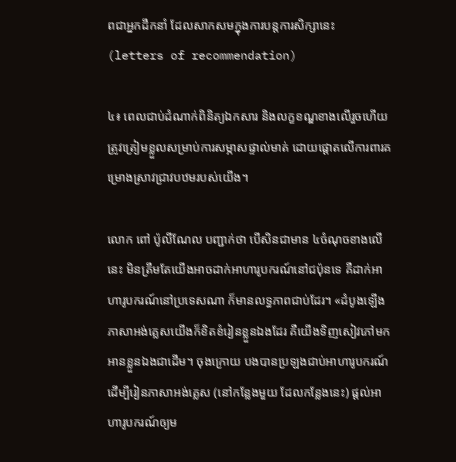ពជាអ្នកដឹកនាំ ដែលសាកសមក្នុងការបន្តការសិក្សានេះ (letters of recommendation)

៤៖ ពេលជាប់ដំណាក់ពិនិត្យឯកសារ និងលក្ខខណ្ឌខាងលើរួចហើយ ត្រូវត្រៀមខ្លួលសម្រាប់ការសម្ភាសផ្ទាល់មាត់ ដោយផ្តោតលើការពារគម្រោងស្រាវជ្រាវបឋមរបស់យើង។

លោក ពៅ ប៉ូលីណែល បញ្ជាក់ថា បើសិនជាមាន ៤ចំណុចខាងលើនេះ មិនត្រឹមតែយើងអាចដាក់អាហារូបករណ៍នៅជប៉ុនទេ គឺដាក់អាហារូបករណ៍នៅប្រទេសណា ក៏មានលទ្ធភាពជាប់ដែរ។ «ដំបូងឡើង ភាសាអង់គ្លេសយើងក៏ខិតខំរៀនខ្លួនឯងដែរ គឺយើងទិញសៀវភៅមកអានខ្លួនឯងជាដើម។ ចុងក្រោយ បងបានប្រឡងជាប់អាហារូបករណ៍ ដើម្បីរៀនភាសាអង់គ្លេស (នៅកន្លែងមួយ ដែលកន្លែងនេះ) ផ្តល់អាហារូបករណ៍ឲ្យម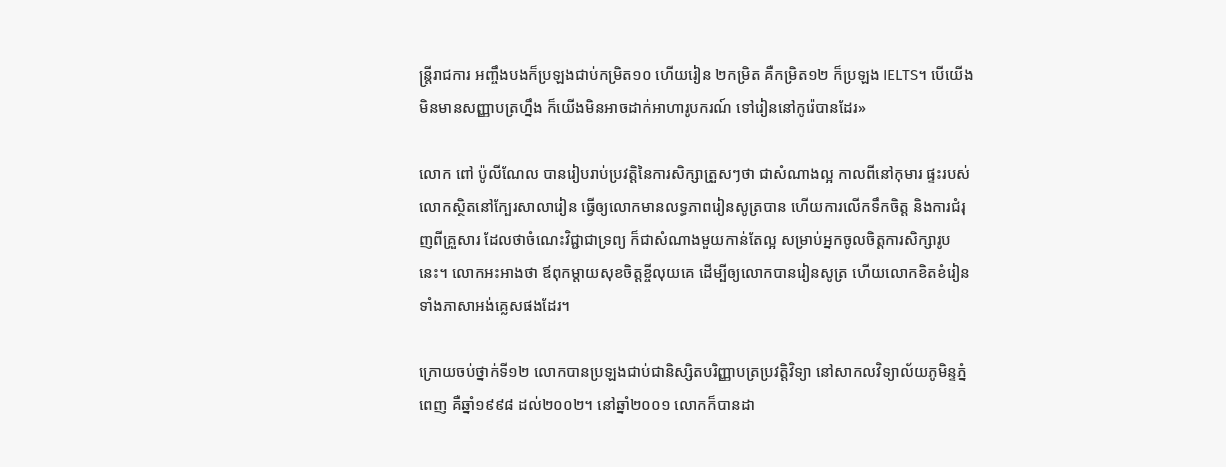ន្ត្រីរាជការ អញ្ចឹងបងក៏ប្រឡងជាប់កម្រិត១០ ហើយរៀន ២កម្រិត គឺកម្រិត១២ ក៏ប្រឡង IELTS។ បើយើងមិនមានសញ្ញាបត្រហ្នឹង ក៏យើងមិនអាចដាក់អាហារូបករណ៍ ទៅរៀននៅកូរ៉េបានដែរ»

លោក ពៅ ប៉ូលីណែល បានរៀបរាប់ប្រវត្តិនៃការសិក្សាត្រួសៗថា ជាសំណាងល្អ កាលពីនៅកុមារ ផ្ទះរបស់លោកស្ថិតនៅក្បែរសាលារៀន ធ្វើឲ្យលោកមានលទ្ធភាពរៀនសូត្របាន ហើយការលើកទឹកចិត្ត និងការជំរុញពីគ្រួសារ ដែលថាចំណេះវិជ្ជាជាទ្រព្យ ក៏ជាសំណាងមួយកាន់តែល្អ សម្រាប់អ្នកចូលចិត្តការសិក្សារូបនេះ។ លោកអះអាងថា ឪពុកម្តាយសុខចិត្តខ្ចីលុយគេ ដើម្បីឲ្យលោកបានរៀនសូត្រ ហើយលោកខិតខំរៀនទាំងភាសាអង់គ្លេសផងដែរ។

ក្រោយចប់ថ្នាក់ទី១២ លោកបានប្រឡងជាប់ជានិស្សិតបរិញ្ញាបត្រប្រវត្តិវិទ្យា នៅសាកលវិទ្យាល័យភូមិន្ទភ្នំពេញ គឺឆ្នាំ១៩៩៨ ដល់២០០២។ នៅឆ្នាំ២០០១ លោកក៏បានដា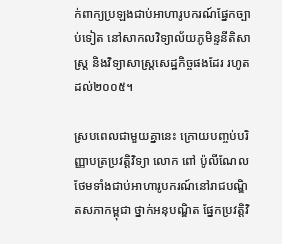ក់ពាក្យប្រឡងជាប់អាហារូបករណ៍ផ្នែកច្បាប់ទៀត នៅសាកលវិទ្យាល័យភូមិន្ទនីតិសាស្ត្រ និងវិទ្យាសាស្ត្រសេដ្ឋកិច្ចផងដែរ រហូតដល់២០០៥។

ស្របពេលជាមួយគ្នានេះ ក្រោយបញ្ចប់បរិញ្ញាបត្រប្រវត្តិវិទ្យា លោក ពៅ ប៉ូលីណែល ថែមទាំងជាប់អាហារូបករណ៍នៅរាជបណ្ឌិតសភាកម្ពុជា ថ្នាក់អនុបណ្ឌិត ផ្នែកប្រវត្តិវិ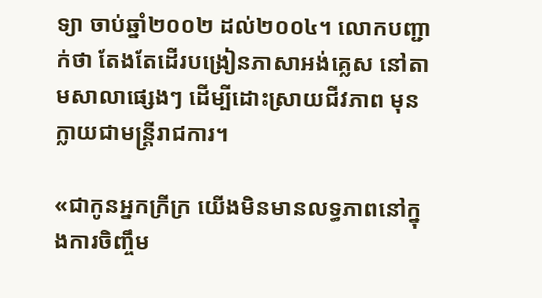ទ្យា ចាប់ឆ្នាំ២០០២ ដល់២០០៤។ លោកបញ្ជាក់ថា តែងតែដើរបង្រៀនភាសាអង់គ្លេស នៅតាមសាលាផ្សេងៗ ដើម្បីដោះស្រាយជីវភាព មុនក្លាយជាមន្ត្រីរាជការ។

«ជាកូនអ្នកក្រីក្រ យើងមិនមានលទ្ធភាពនៅក្នុងការចិញ្ចឹម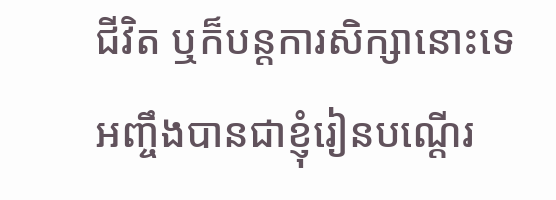ជីវិត ឬក៏បន្តការសិក្សានោះទេ អញ្ចឹងបានជាខ្ញុំរៀនបណ្តើរ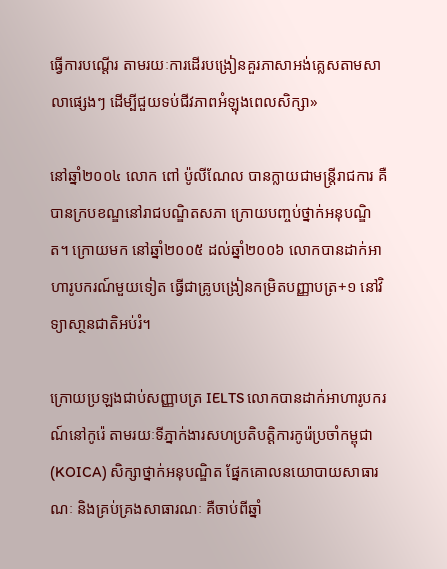ធ្វើការបណ្តើរ តាមរយៈការដើរបង្រៀនគួរភាសាអង់គ្លេសតាមសាលាផ្សេងៗ ដើម្បីជួយទប់ជីវភាពអំឡុងពេលសិក្សា»

នៅឆ្នាំ២០០៤ លោក ពៅ ប៉ូលីណែល បានក្លាយជាមន្ត្រីរាជការ គឺបានក្របខណ្ឌនៅរាជបណ្ឌិតសភា ក្រោយបញ្ចប់ថ្នាក់អនុបណ្ឌិត។ ក្រោយមក នៅឆ្នាំ២០០៥ ដល់ឆ្នាំ២០០៦ លោកបានដាក់អាហារូបករណ៍មួយទៀត ធ្វើជាគ្រូបង្រៀនកម្រិតបញ្ញាបត្រ+១ នៅវិទ្យាសា្ថនជាតិអប់រំ។

ក្រោយប្រឡងជាប់សញ្ញាបត្រ IELTS លោកបានដាក់អាហារូបករណ៍នៅកូរ៉េ តាមរយៈទីភ្នាក់ងារសហប្រតិបត្តិការកូរ៉េប្រចាំកម្ពុជា (KOICA) សិក្សាថ្នាក់អនុបណ្ឌិត ផ្នែកគោលនយោបាយសាធារណៈ និងគ្រប់គ្រងសាធារណៈ គឺចាប់ពីឆ្នាំ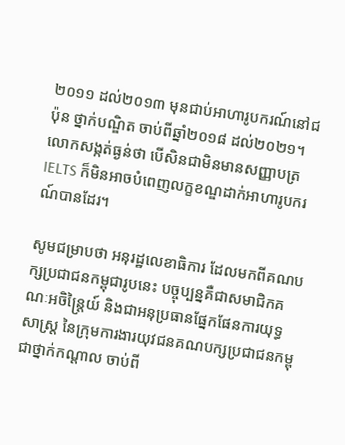២០១១ ដល់២០១៣ មុនជាប់អាហារូបករណ៍នៅជប៉ុន ថ្នាក់បណ្ឌិត ចាប់ពីឆ្នាំ២០១៨ ដល់២០២១។ លោកសង្កត់ធ្ងន់ថា បើសិនជាមិនមានសញ្ញាបត្រ IELTS ក៏មិនអាចបំពេញលក្ខខណ្ឌដាក់អាហារូបករណ៍បានដែរ។

សូមជម្រាបថា អនុរដ្ឋលេខាធិការ ដែលមកពីគណបក្សប្រជាជនកម្ពុជារូបនេះ បច្ចុប្បន្នគឺជាសមាជិកគណៈអចិន្ត្រៃយ៍ និងជាអនុប្រធានផ្នែកផែនការយុទ្ធសាស្ត្រ នៃក្រុមការងារយុវជនគណបក្សប្រជាជនកម្ពុជាថ្នាក់កណ្តាល ចាប់ពី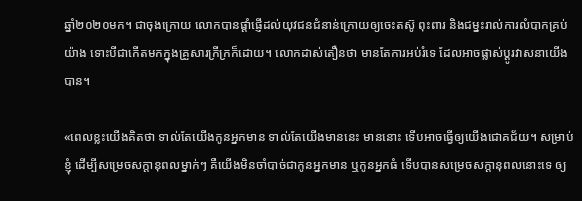ឆ្នាំ២០២០មក។ ជាចុងក្រោយ លោកបានផ្តាំផ្ញើដល់យុវជនជំនាន់ក្រោយឲ្យចេះតស៊ូ ពុះពារ និងជម្នះរាល់ការលំបាកគ្រប់យ៉ាង ទោះបីជាកើតមកក្នុងគ្រួសារក្រីក្រក៏ដោយ។ លោកដាស់តឿនថា មានតែការអប់រំទេ ដែលអាចផ្លាស់ប្តូរវាសនាយើងបាន។

«ពេលខ្លះយើងគិតថា ទាល់តែយើងកូនអ្នកមាន ទាល់តែយើងមាននេះ មាននោះ ទើបអាចធ្វើឲ្យយើងជោគជ័យ។ សម្រាប់ខ្ញុំ ដើម្បីសម្រេចសក្តានុពលម្នាក់ៗ គឺយើងមិនចាំបាច់ជាកូនអ្នកមាន ឬកូនអ្នកធំ ទើបបានសម្រេចសក្តានុពលនោះទេ ឲ្យ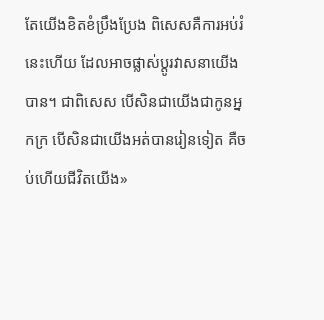តែយើងខិតខំប្រឹងប្រែង ពិសេសគឺការអប់រំនេះហើយ ដែលអាចផ្លាស់ប្តូរវាសនាយើងបាន។ ជាពិសេស បើសិនជាយើងជាកូនអ្នកក្រ បើសិនជាយើងអត់បានរៀនទៀត គឺចប់ហើយជីវិតយើង»